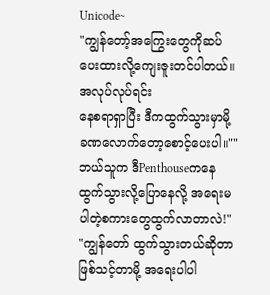Unicode~
"ကျွန်တော့်အကြွေးတွေကိုဆပ်ပေးထားလို့ကျေးဇူးတင်ပါတယ်။အလုပ်လုပ်ရင်း
နေစရာရှာပြီး ဒီကထွက်သွားမှာမို့ ခဏလောက်တော့စောင့်ပေးပါ။""ဘယ်သူက ဒီPenthouseကနေ ထွက်သွားလို့ပြောနေလို့ အရေးမပါတဲ့စကားတွေထွက်လာတာလဲ!"
"ကျွန်တော် ထွက်သွားတယ်ဆိုတာဖြစ်သင့်တာမို့ အရေးပါပါ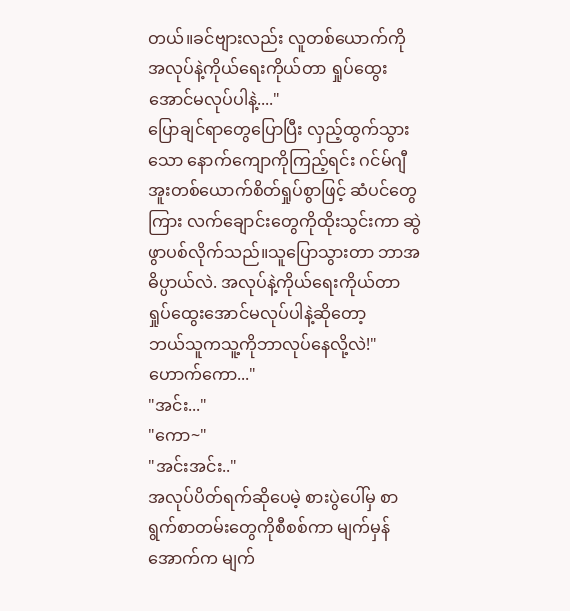တယ်။ခင်ဗျားလည်း လူတစ်ယောက်ကို အလုပ်နဲ့ကိုယ်ရေးကိုယ်တာ ရှုပ်ထွေးအောင်မလုပ်ပါနဲ့...."
ပြောချင်ရာတွေပြောပြီး လှည့်ထွက်သွားသော နောက်ကျောကိုကြည့်ရင်း ဂင်မ်ဂျီအူးတစ်ယောက်စိတ်ရှုပ်စွာဖြင့် ဆံပင်တွေကြား လက်ချောင်းတွေကိုထိုးသွင်းကာ ဆွဲဖွာပစ်လိုက်သည်။သူပြောသွားတာ ဘာအဓိပ္ပာယ်လဲ. အလုပ်နဲ့ကိုယ်ရေးကိုယ်တာ ရှုပ်ထွေးအောင်မလုပ်ပါနဲ့ဆိုတော့
ဘယ်သူကသူ့ကိုဘာလုပ်နေလို့လဲ!"ဟောက်ကော..."
"အင်း..."
"ကော~"
"အင်းအင်း.."
အလုပ်ပိတ်ရက်ဆိုပေမဲ့ စားပွဲပေါ်မှ စာရွက်စာတမ်းတွေကိုစီစစ်ကာ မျက်မှန်အောက်က မျက်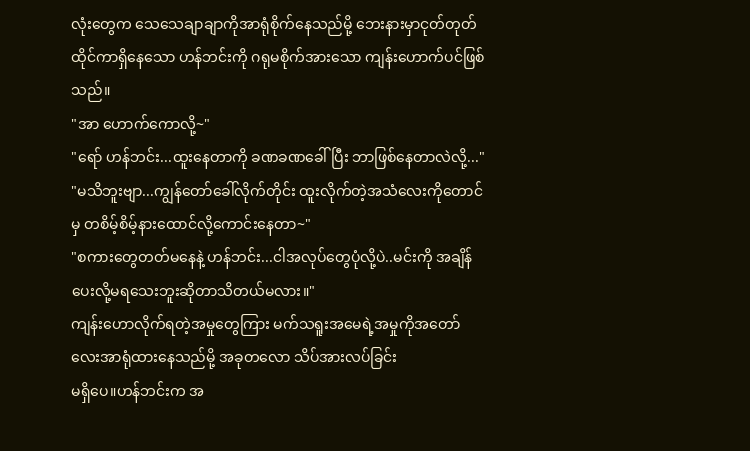လုံးတွေက သေသေချာချာကိုအာရုံစိုက်နေသည်မို့ ဘေးနားမှာငုတ်တုတ်ထိုင်ကာရှိနေသော ဟန်ဘင်းကို ဂရုမစိုက်အားသော ကျန်းဟောက်ပင်ဖြစ်သည်။
"အာ ဟောက်ကောလို့~"
"ရော် ဟန်ဘင်း...ထူးနေတာကို ခဏခဏခေါ်ပြီး ဘာဖြစ်နေတာလဲလို့..."
"မသိဘူးဗျာ...ကျွန်တော်ခေါ်လိုက်တိုင်း ထူးလိုက်တဲ့အသံလေးကိုတောင်မှ တစိမ့်စိမ့်နားထောင်လို့ကောင်းနေတာ~"
"စကားတွေတတ်မနေနဲ့ ဟန်ဘင်း...ငါအလုပ်တွေပုံလို့ပဲ..မင်းကို အချိန်ပေးလို့မရသေးဘူးဆိုတာသိတယ်မလား။"
ကျန်းဟောလိုက်ရတဲ့အမှုတွေကြား မက်သရူးအမေရဲ့အမှုကိုအတော်လေးအာရုံထားနေသည်မို့ အခုတလော သိပ်အားလပ်ခြင်း
မရှိပေ။ဟန်ဘင်းက အ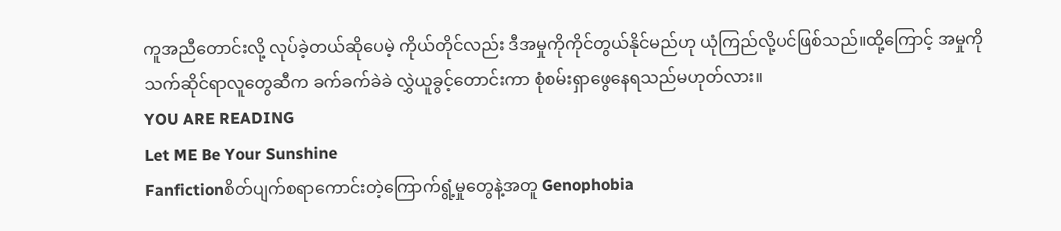ကူအညီတောင်းလို့ လုပ်ခဲ့တယ်ဆိုပေမဲ့ ကိုယ်တိုင်လည်း ဒီအမှုကိုကိုင်တွယ်နိုင်မည်ဟု ယုံကြည်လို့ပင်ဖြစ်သည်။ထို့ကြောင့် အမှုကို သက်ဆိုင်ရာလူတွေဆီက ခက်ခက်ခဲခဲ လွှဲယူခွင့်တောင်းကာ စုံစမ်းရှာဖွေနေရသည်မဟုတ်လား။
YOU ARE READING
Let ME Be Your Sunshine
Fanfictionစိတ်ပျက်စရာကောင်းတဲ့ကြောက်ရွံ့မှုတွေနဲ့အတူ Genophobia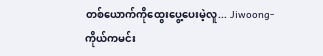တစ်ယောက်ကိုထွေးပွေ့ပေးမဲ့လူ... Jiwoong-ကိုယ်ကမင်း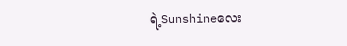ရဲ့Sunshineလေး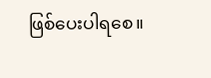ဖြစ်ပေးပါရစေ။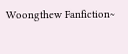Woongthew Fanfiction~